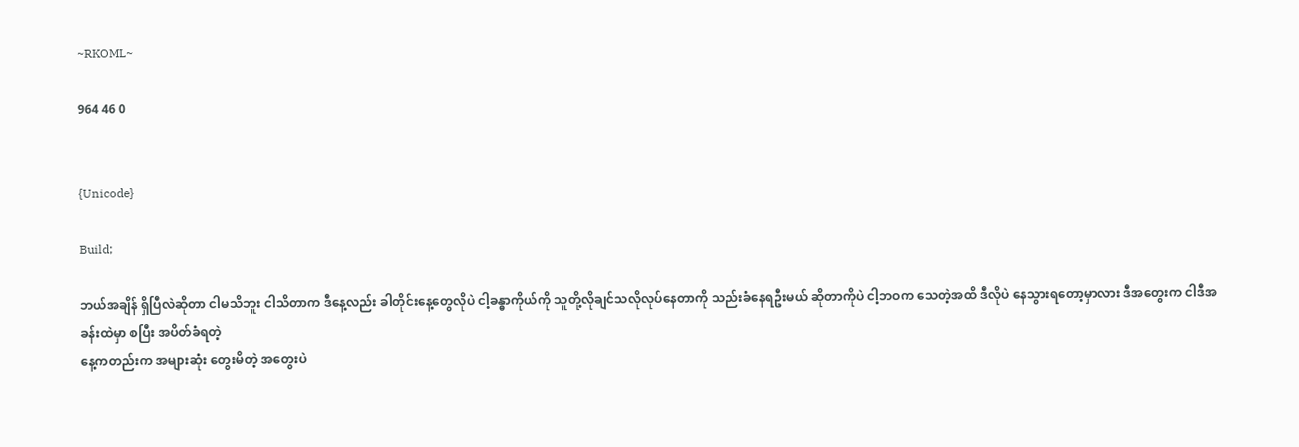~RKOML~

964 46 0


{Unicode}

Build;

ဘယ်အချိန် ရှိပြီလဲဆိုတာ ငါမသိဘူး ငါသိတာက ဒီနေ့လည်း ခါတိုင်းနေ့တွေလိုပဲ ငါ့ခန္ဓာကိုယ်ကို သူတို့လိုချင်သလိုလုပ်နေတာကို သည်းခံနေရဦးမယ် ဆိုတာကိုပဲ ငါ့ဘဝက သေတဲ့အထိ ဒီလိုပဲ နေသွားရတော့မှာလား ဒီအတွေးက ငါဒီအခန်းထဲမှာ စပြီး အပိတ်ခံရတဲ့
နေ့ကတည်းက အများဆုံး တွေးမိတဲ့ အတွေးပဲ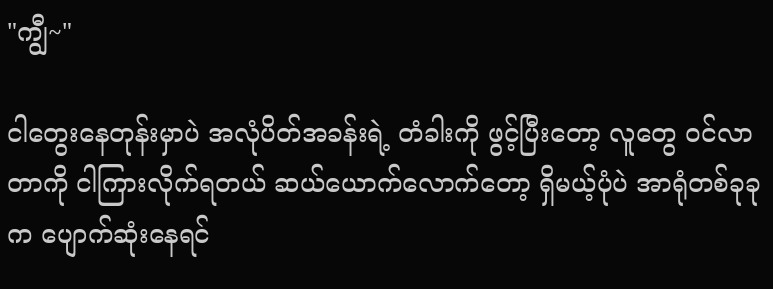"ကျွီ~"

ငါတွေးနေတုန်းမှာပဲ အလုံပိတ်အခန်းရဲ့ တံခါးကို ဖွင့်ပြီးတော့ လူတွေ ဝင်လာတာကို ငါကြားလိုက်ရတယ် ဆယ်ယောက်လောက်တော့ ရှိမယ့်ပုံပဲ အာရုံတစ်ခုခုက ပျောက်ဆုံးနေရင်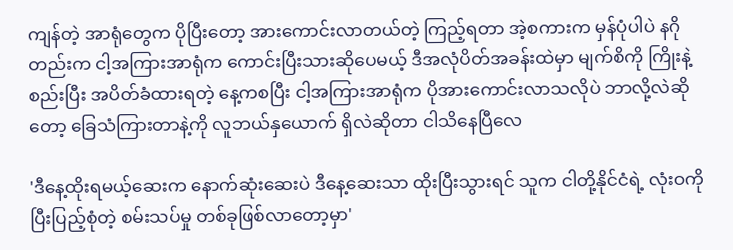ကျန်တဲ့ အာရုံတွေက ပိုပြီးတော့ အားကောင်းလာတယ်တဲ့ ကြည့်ရတာ အဲ့စကားက မှန်ပုံပါပဲ နဂိုတည်းက ငါ့အကြားအာရုံက ကောင်းပြီးသားဆိုပေမယ့် ဒီအလုံပိတ်အခန်းထဲမှာ မျက်စိကို ကြိုးနဲ့ စည်းပြီး အပိတ်ခံထားရတဲ့ နေ့ကစပြီး ငါ့အကြားအာရုံက ပိုအားကောင်းလာသလိုပဲ ဘာလို့လဲဆိုတော့ ခြေသံကြားတာနဲ့ကို လူဘယ်နှယောက် ရှိလဲဆိုတာ ငါသိနေပြီလေ

'ဒီနေ့ထိုးရမယ့်ဆေးက နောက်ဆုံးဆေးပဲ ဒီနေ့ဆေးသာ ထိုးပြီးသွားရင် သူက ငါတို့နိုင်ငံရဲ့ လုံးဝကို ပြီးပြည့်စုံတဲ့ စမ်းသပ်မှု တစ်ခုဖြစ်လာတော့မှာ'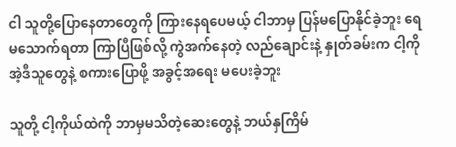ငါ သူတို့ပြောနေတာတွေကို ကြားနေရပေမယ့် ငါဘာမှ ပြန်မပြောနိုင်ခဲ့ဘူး ရေမသောက်ရတာ ကြာပြီဖြစ်လို့ ကွဲအက်နေတဲ့ လည်ချောင်းနဲ့ နှုတ်ခမ်းက ငါ့ကို အဲ့ဒီသူတွေနဲ့ စကားပြောဖို့ အခွင့်အရေး မပေးခဲ့ဘူး

သူတို့ ငါ့ကိုယ်ထဲကို ဘာမှမသိတဲ့ဆေးတွေနဲ့ ဘယ်နှကြိမ်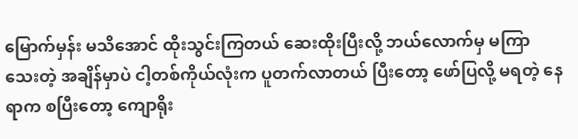မြောက်မှန်း မသိအောင် ထိုးသွင်းကြတယ် ဆေးထိုးပြီးလို့ ဘယ်လောက်မှ မကြာသေးတဲ့ အချိန်မှာပဲ ငါ့တစ်ကိုယ်လုံးက ပူတက်လာတယ် ပြီးတော့ ဖော်ပြလို့ မရတဲ့ နေရာက စပြီးတော့ ကျောရိုး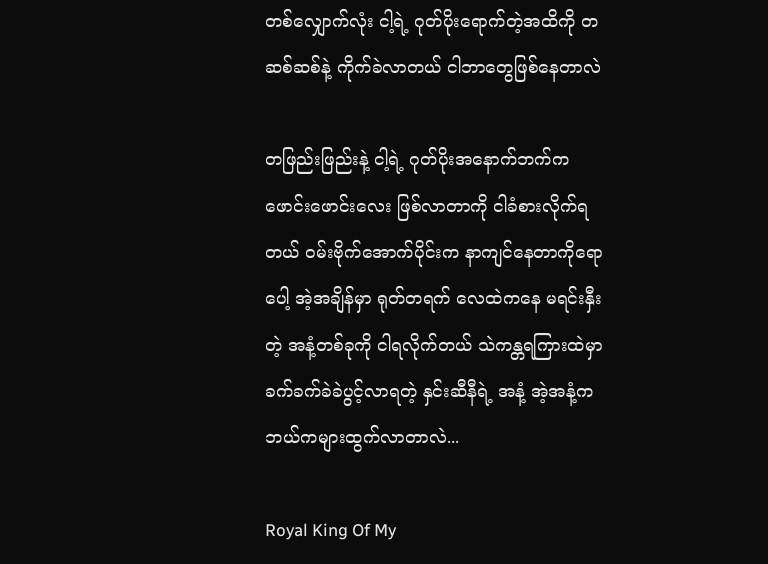တစ်လျှောက်လုံး ငါ့ရဲ့ ဂုတ်ပိုးရောက်တဲ့အထိကို တဆစ်ဆစ်နဲ့ ကိုက်ခဲလာတယ် ငါဘာတွေဖြစ်နေတာလဲ

တဖြည်းဖြည်းနဲ့ ငါ့ရဲ့ ဂုတ်ပိုးအနောက်ဘက်က ဖောင်းဖောင်းလေး ဖြစ်လာတာကို ငါခံစားလိုက်ရတယ် ဝမ်းဗိုက်အောက်ပိုင်းက နာကျင်နေတာကိုရောပေါ့ အဲ့အချိန်မှာ ရုတ်တရက် လေထဲကနေ မရင်းနှီးတဲ့ အနံ့တစ်ခုကို ငါရလိုက်တယ် သဲကန္တရကြားထဲမှာ ခက်ခက်ခဲခဲပွင့်လာရတဲ့ နှင်းဆီနီရဲ့ အနံ့ အဲ့အနံ့က ဘယ်ကများထွက်လာတာလဲ...

Royal King Of My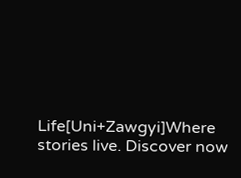Life[Uni+Zawgyi]Where stories live. Discover now